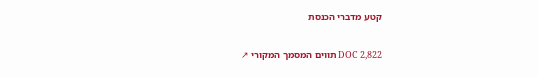קטע מדברי הכנסת

DOC 2,822 תווים המסמך המקורי ↗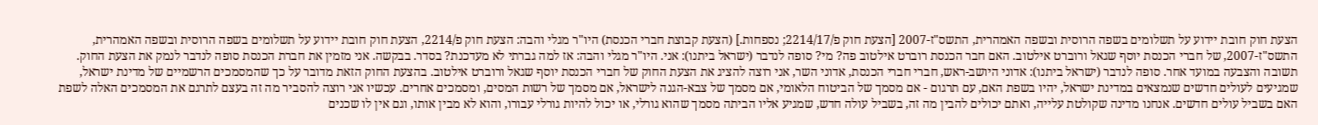הצעת חוק חובת יידוע על תשלומים בשפה הרוסית ובשפה האמהרית, התשס"ז-2007 [הצעת חוק פ/2214/17; נספחות.] (הצעת קבוצת חברי הכנסת) היו"ר מגלי והבה: הצעת חוק פ/2214, הצעת חוק חובת יידוע על תשלומים בשפה הרוסית ובשפה האמהרית, התשס"ז-2007, של חברי הכנסת יוסף שגאל ורוברט אילטוב. האם חבר הכנסת רוברט אילטוב פה? מי? סופה לנדבר (ישראל ביתנו): אני. היו"ר מגלי והבה: אז למה גברתי לא מעדכנת? בסדר. בבקשה. אני מזמין את חברת הכנסת סופה לנדבר לנמק את הצעת החוק. תשובה והצבעה במועד אחר. סופה לנדבר (ישראל ביתנו): אדוני היושב-ראש, חברי חברי הכנסת, אדוני השר, אני רוצה להציג את הצעת החוק של חברי הכנסת יוסף שגאל ורוברט אילטוב. בהצעת החוק הזאת מדובר על כך שהמסמכים הרשמיים של מדינת ישראל, שמגיעים לעולים חדשים שנמצאים במדינת ישראל, יהיו בשפת האם, עם תרגום - אם מסמך של הביטוח הלאומי, אם מסמך של צבא-הגנה לישראל, אם מסמך של רשות המסים, ומסמכים אחרים. עכשיו אני רוצה להסביר מה זה בעצם לתרגם את המסמכים האלה לשפת האם בשביל עולים חדשים. אנחנו מדינה שקולטת עלייה, ואתם יכולים להבין מה זה, בשביל עולה חדש, שמגיע אליו הביתה מסמך שהוא גורלי, או יכול להיות גורלי עבורו, והוא לא מבין אותו, וגם אין לו שכנים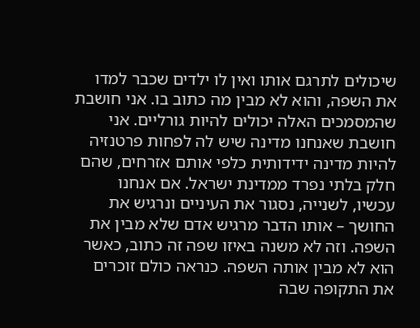שיכולים לתרגם אותו ואין לו ילדים שכבר למדו את השפה, והוא לא מבין מה כתוב בו. אני חושבת שהמסמכים האלה יכולים להיות גורליים. אני חושבת שאנחנו מדינה שיש לה לפחות פרטנזיה להיות מדינה ידידותית כלפי אותם אזרחים, שהם חלק בלתי נפרד ממדינת ישראל. אם אנחנו עכשיו, לשנייה, נסגור את העיניים ונרגיש את החושך – אותו הדבר מרגיש אדם שלא מבין את השפה. וזה לא משנה באיזו שפה זה כתוב, כאשר הוא לא מבין אותה השפה. כנראה כולם זוכרים את התקופה שבה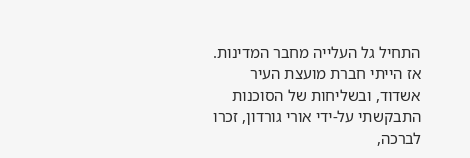התחיל גל העלייה מחבר המדינות. אז הייתי חברת מועצת העיר אשדוד, ובשליחות של הסוכנות התבקשתי על-ידי אורי גורדון, זכרו לברכה,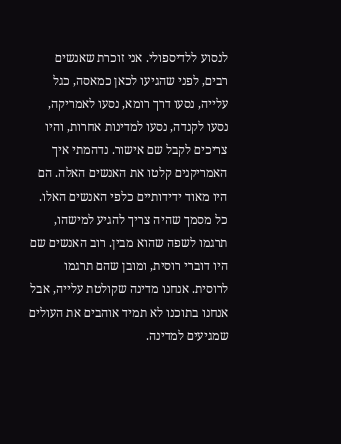לנסוע ללדיספולי. אני זוכרת שאנשים רבים, לפני שהגיעו לכאן כמאסה, כגל עלייה, נסעו דרך רומא, נסעו לאמריקה, נסעו לקנדה, נסעו למדינות אחרות, והיו צריכים לקבל שם אישור. נדהמתי איך האמריקנים קלטו את האנשים האלה. הם היו מאוד ידידותיים כלפי האנשים האלו. כל מסמך שהיה צריך להגיע למישהו, תרגמו לשפה שהוא מבין. רוב האנשים שם היו דוברי רוסית, ומובן שהם תרגמו לרוסית. אנחנו מדינה שקולטת עלייה, אבל אנחנו בתוכנו לא תמיד אוהבים את העולים שמגיעים למדינה.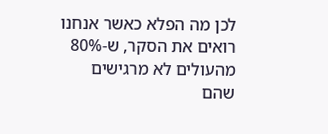לכן מה הפלא כאשר אנחנו רואים את הסקר, ש-80% מהעולים לא מרגישים שהם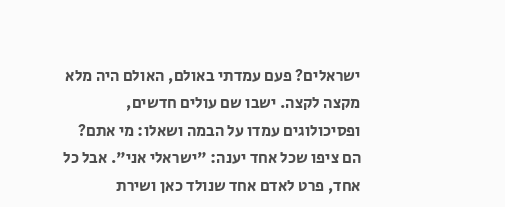ישראלים? פעם עמדתי באולם, האולם היה מלא מקצה לקצה. ישבו שם עולים חדשים, ופסיכולוגים עמדו על הבמה ושאלו: מי אתם? הם ציפו שכל אחד יענה: "ישראלי אני". אבל כל אחד, פרט לאדם אחד שנולד כאן ושירת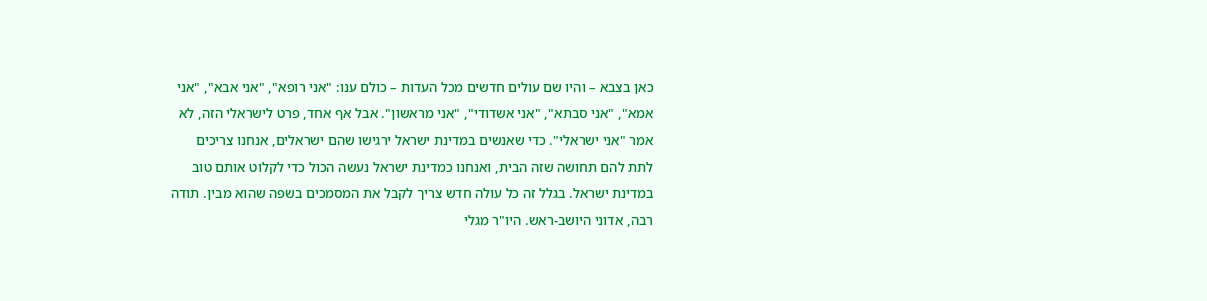כאן בצבא – והיו שם עולים חדשים מכל העדות – כולם ענו: "אני רופא", "אני אבא", "אני אמא", "אני סבתא", "אני אשדודי", "אני מראשון". אבל אף אחד, פרט לישראלי הזה, לא אמר "אני ישראלי". כדי שאנשים במדינת ישראל ירגישו שהם ישראלים, אנחנו צריכים לתת להם תחושה שזה הבית, ואנחנו כמדינת ישראל נעשה הכול כדי לקלוט אותם טוב במדינת ישראל. בגלל זה כל עולה חדש צריך לקבל את המסמכים בשפה שהוא מבין. תודה רבה, אדוני היושב-ראש. היו"ר מגלי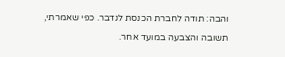והבה: תודה לחברת הכנסת לנדבר. כפי שאמרתי, תשובה והצבעה במועד אחר.